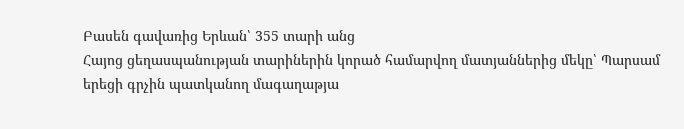Բասեն գավառից Երևան՝ 355 տարի անց
Հայոց ցեղասպանության տարիներին կորած համարվող մատյաններից մեկը՝ Պարսամ երեցի գրչին պատկանող մագաղաթյա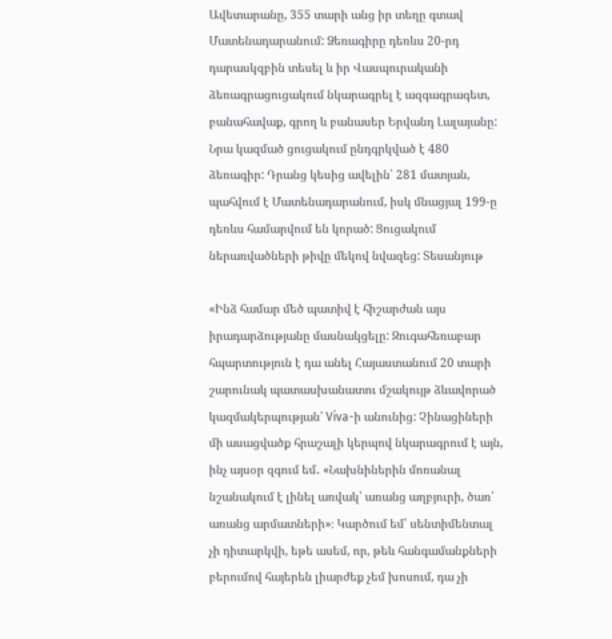Ավետարանը, 355 տարի անց իր տեղը գտավ Մատենադարանում: Ձեռագիրը դեռևս 20-րդ դարասկզբին տեսել և իր Վասպուրականի ձեռագրացուցակում նկարագրել է ազգագրագետ, բանահավաք, գրող և բանասեր Երվանդ Լալայանը: Նրա կազմած ցուցակում ընդգրկված է 480 ձեռագիր: Դրանց կեսից ավելին՝ 281 մատյան, պահվում է Մատենադարանում, իսկ մնացյալ 199-ը դեռևս համարվում են կորած: Ցուցակում ներառվածների թիվը մեկով նվազեց: Տեսանյութ

«Ինձ համար մեծ պատիվ է հիշարժան այս իրադարձությանը մասնակցելը: Զուգահեռաբար հպարտություն է դա անել Հայաստանում 20 տարի շարունակ պատասխանատու մշակույթ ձևավորած կազմակերպության՝ Viva-ի անունից: Չինացիների մի ասացվածք հրաշալի կերպով նկարագրում է այն, ինչ այսօր զգում եմ․ «Նախնիներին մոռանալ նշանակում է լինել առվակ՝ առանց աղբյուրի, ծառ՝ առանց արմատների»։ Կարծում եմ՝ սենտիմենտալ չի դիտարկվի, եթե ասեմ, որ, թեև հանգամանքների բերումով հայերեն լիարժեք չեմ խոսում, դա չի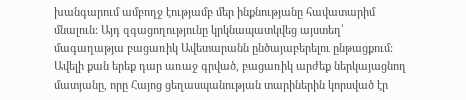խանգարում ամբողջ էությամբ մեր ինքնությանը հավատարիմ մնալուն: Այդ զգացողությունը կրկնապատկվեց այստեղ՝ մագաղաթյա բացառիկ Ավետարանն ընծայաբերելու ընթացքում: Ավելի քան երեք դար առաջ գրված, բացառիկ արժեք ներկայացնող մատյանը, որը Հայոց ցեղասպանության տարիներին կորսված էր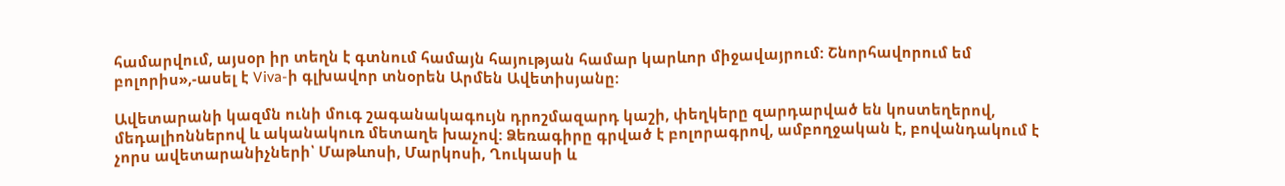համարվում, այսօր իր տեղն է գտնում համայն հայության համար կարևոր միջավայրում: Շնորհավորում եմ բոլորիս»,-ասել է Viva-ի գլխավոր տնօրեն Արմեն Ավետիսյանը:

Ավետարանի կազմն ունի մուգ շագանակագույն դրոշմազարդ կաշի, փեղկերը զարդարված են կոստեղերով, մեդալիոններով և ականակուռ մետաղե խաչով: Ձեռագիրը գրված է բոլորագրով, ամբողջական է, բովանդակում է չորս ավետարանիչների՝ Մաթևոսի, Մարկոսի, Ղուկասի և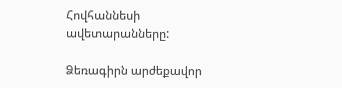Հովհաննեսի ավետարանները:

Ձեռագիրն արժեքավոր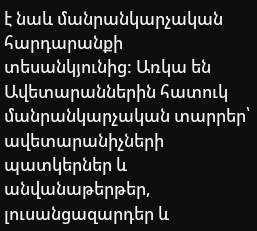է նաև մանրանկարչական հարդարանքի տեսանկյունից: Առկա են Ավետարաններին հատուկ մանրանկարչական տարրեր՝ ավետարանիչների պատկերներ և անվանաթերթեր, լուսանցազարդեր և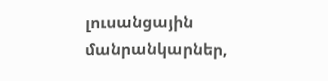լուսանցային մանրանկարներ,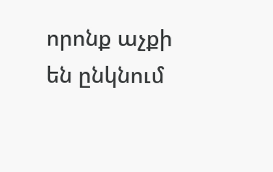որոնք աչքի են ընկնում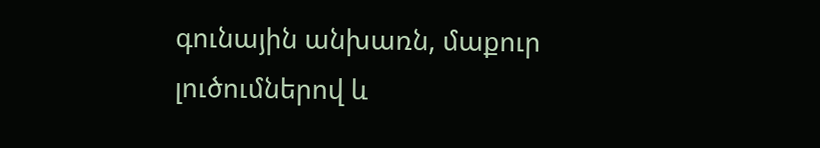գունային անխառն, մաքուր լուծումներով և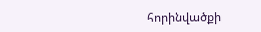հորինվածքի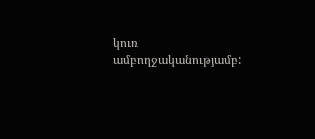կուռ ամբողջականությամբ: